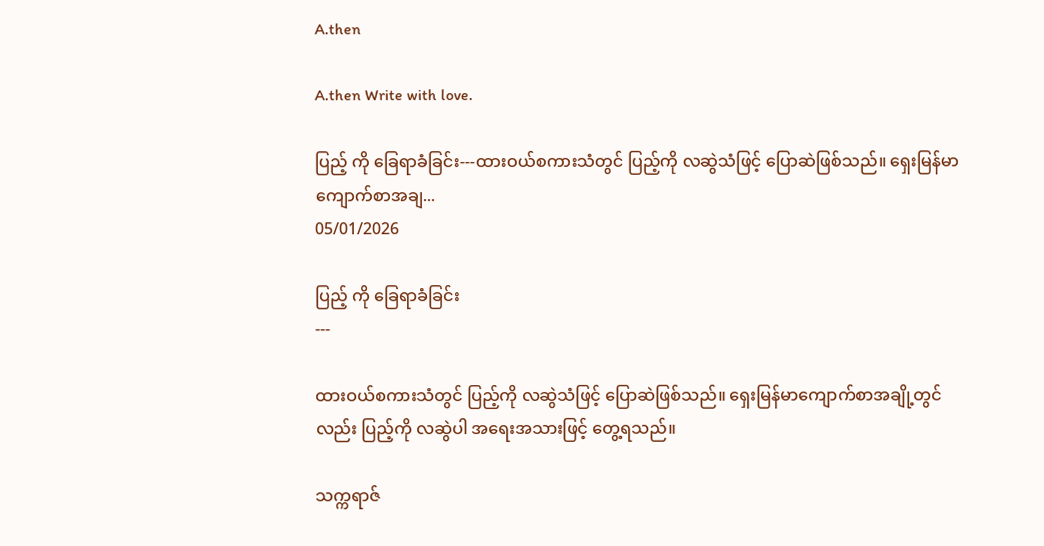A.then

A.then Write with love.

ပြည့် ကို ခြေရာခံခြင်း---ထားဝယ်စကားသံတွင် ပြည့်ကို လဆွဲသံဖြင့် ပြောဆဲဖြစ်သည်။ ရှေးမြန်မာကျောက်စာအချ...
05/01/2026

ပြည့် ကို ခြေရာခံခြင်း
---

ထားဝယ်စကားသံတွင် ပြည့်ကို လဆွဲသံဖြင့် ပြောဆဲဖြစ်သည်။ ရှေးမြန်မာကျောက်စာအချို့တွင်လည်း ပြည့်ကို လဆွဲပါ အရေးအသားဖြင့် တွေ့ရသည်။

သက္ကရာဇ်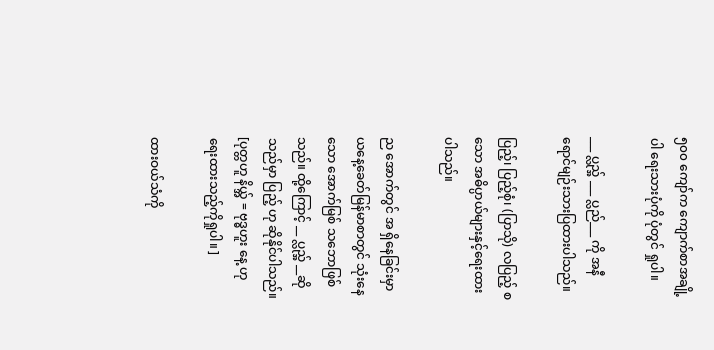၅၀၀ ကျော်က ကျောက်စာအချို့ပါ ရေးသားပုံကို ပုံတွင် ရှုပါ။

___ ပ္လည္အ် ___ ပ္လည်___ ကို အနီရောင်မျဉ်းသားပြထားပါသည်။

ပြည့်၊ ပြည့်စုံ၊ (ပြာသို) လပြည့် စသော အဓိပ္ပာယ်များနှင့်ရေးထားပါသည်။

ည အောက်တွင် အ ရှိနေခြင်းမှာ ယနေ့ခေတ်မြန်မာစာတွင် သုံးနေသော အောက်မြစ် သဘောဖြစ်သည်။ ထို့ကြောင့် __ ပ္လည္အ် __ဆိုသည်မှာ ပြည့် ဟု ဆိုနိုင်ပါသည်။ [ပုတ္တဟူ နိယ္အ် = ဗုဒ္ဓဟူး နေ့ ဟုရေးထားသည့်ကိုရှုပါ။ ]

ထားဝယ်သံကို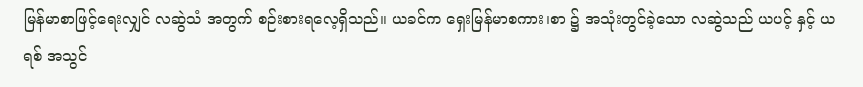မြန်မာစာဖြင့်ရေးလျှင် လဆွဲသံ အတွက် စဉ်းစားရလေ့ရှိသည်။ ယခင်က ရှေးမြန်မာစကား၊စာ ၌ အသုံးတွင်ခဲ့သော လဆွဲသည် ယပင့် နှင့် ယရစ် အသွင်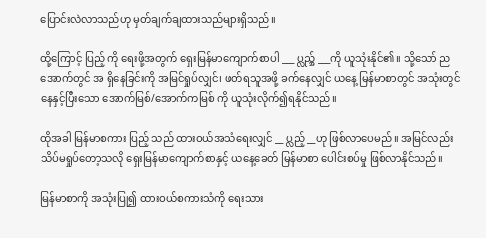ပြောင်းလဲလာသည်ဟု မှတ်ချက်ချထားသည်များရှိသည်။

ထို့ကြောင့် ပြည့် ကို ရေးဖို့အတွက် ရှေးမြန်မာကျောက်စာပါ ___ ပ္လည္အ် ___ကို ယူသုံးနိုင်၏။ သို့သော် ညအောက်တွင် အ ရှိနေခြင်းကို အမြင်ရှုပ်လျှင်၊ ဖတ်ရသူအဖို့ ခက်နေလျှင် ယနေ့ မြန်မာစာတွင် အသုံးတွင်နေနှင့်ပြီးသော အောက်မြစ်/အောက်ကမြစ် ကို ယူသုံးလိုက်၍ရနိုင်သည်။

ထိုအခါ မြန်မာစကား ပြည့် သည် ထားဝယ်အသံရေးလျှင် __ ပ္လည့် __ဟု ဖြစ်လာပေမည်။ အမြင်လည်း သိပ်မရှုပ်တော့သလို ရှေးမြန်မာကျောက်စာနှင့် ယနေ့ခေတ် မြန်မာစာ ပေါင်းစပ်မှု ဖြစ်လာနိုင်သည်။

မြန်မာစာကို အသုံးပြု၍ ထားဝယ်စကားသံကို ရေးသား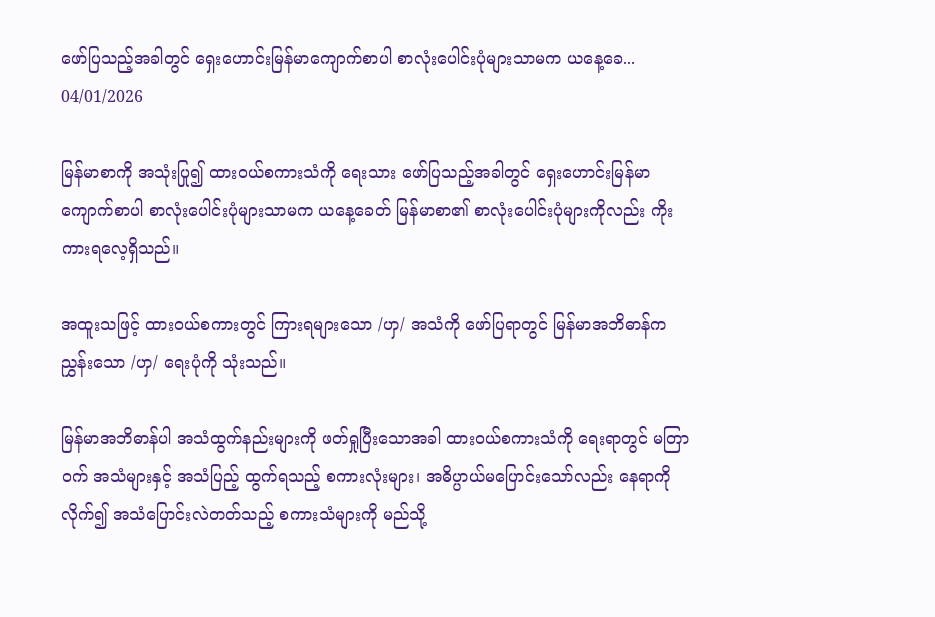ဖော်ပြသည့်အခါတွင် ရှေးဟောင်းမြန်မာကျောက်စာပါ စာလုံးပေါင်းပုံများသာမက ယနေ့ခေ...
04/01/2026

မြန်မာစာကို အသုံးပြု၍ ထားဝယ်စကားသံကို ရေးသား ဖော်ပြသည့်အခါတွင် ရှေးဟောင်းမြန်မာကျောက်စာပါ စာလုံးပေါင်းပုံများသာမက ယနေ့ခေတ် မြန်မာစာ၏ စာလုံးပေါင်းပုံများကိုလည်း ကိုးကားရလေ့ရှိသည်။

အထူးသဖြင့် ထားဝယ်စကားတွင် ကြားရများသော /ဟှ/ အသံကို ဖော်ပြရာတွင် မြန်မာအဘိဓာန်က ညွှန်းသော /ဟှ/ ရေးပုံကို သုံးသည်။

မြန်မာအဘိဓာန်ပါ အသံထွက်နည်းများကို ဖတ်ရှုပြီးသောအခါ ထားဝယ်စကားသံကို ရေးရာတွင် မတြာဝက် အသံများနှင့် အသံပြည့် ထွက်ရသည့် စကားလုံးများ၊ အဓိပ္ပာယ်မပြောင်းသော်လည်း နေရာကိုလိုက်၍ အသံပြောင်းလဲတတ်သည့် စကားသံများကို မည်သို့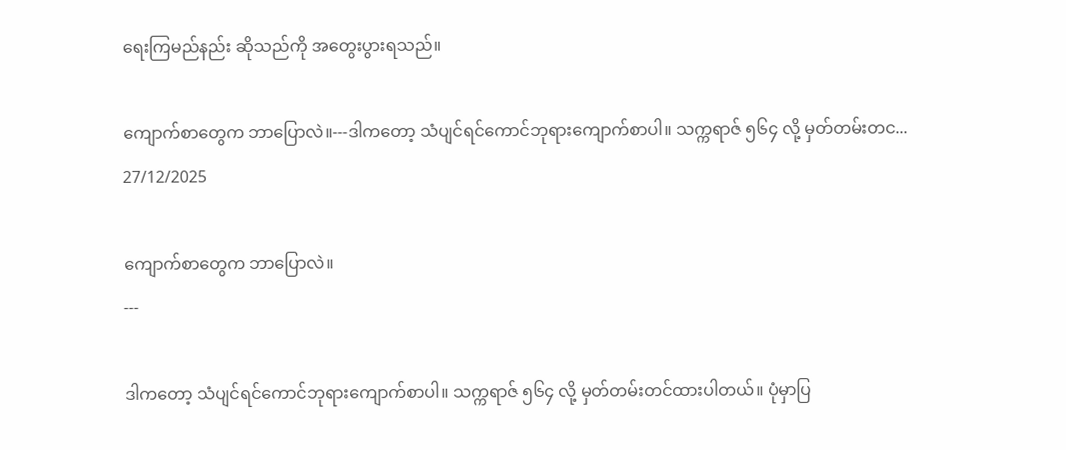ရေးကြမည်နည်း ဆိုသည်ကို အတွေးပွားရသည်။

ကျောက်စာတွေက ဘာပြောလဲ။---ဒါကတော့ သံပျင်ရင်ကောင်ဘုရားကျောက်စာပါ။ သက္ကရာဇ် ၅၆၄ လို့ မှတ်တမ်းတင...
27/12/2025

ကျောက်စာတွေက ဘာပြောလဲ။
---

ဒါကတော့ သံပျင်ရင်ကောင်ဘုရားကျောက်စာပါ။ သက္ကရာဇ် ၅၆၄ လို့ မှတ်တမ်းတင်ထားပါတယ်။ ပုံမှာပြ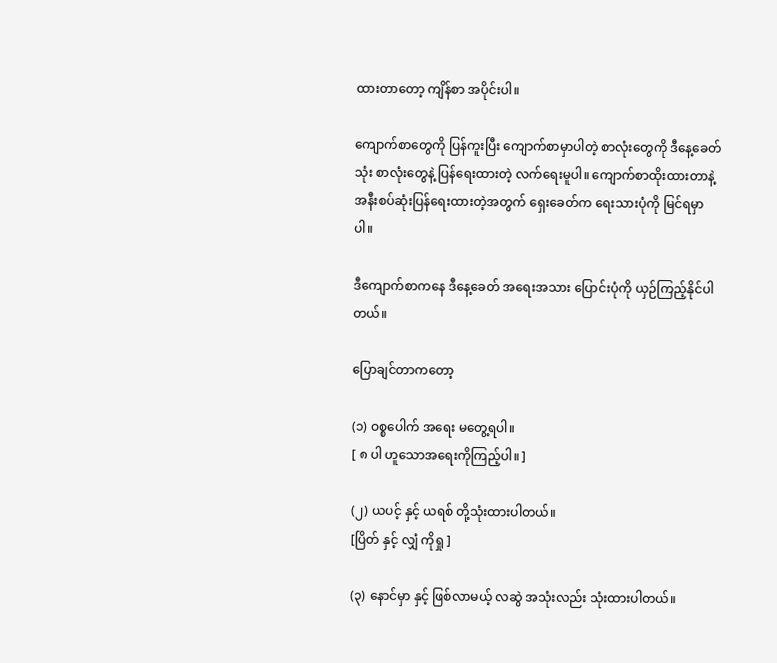ထားတာတော့ ကျိန်စာ အပိုင်းပါ။

ကျောက်စာတွေကို ပြန်ကူးပြီး ကျောက်စာမှာပါတဲ့ စာလုံးတွေကို ဒီနေ့ခေတ်သုံး စာလုံးတွေနဲ့ ပြန်ရေးထားတဲ့ လက်ရေးမူပါ။ ကျောက်စာထိုးထားတာနဲ့ အနီးစပ်ဆုံးပြန်ရေးထားတဲ့အတွက် ရှေးခေတ်က ရေးသားပုံကို မြင်ရမှာပါ။

ဒီကျောက်စာကနေ ဒီနေ့ခေတ် အရေးအသား ပြောင်းပုံကို ယှဉ်ကြည့်နိုင်ပါတယ်။

ပြောချင်တာကတော့

(၁) ဝစ္စပေါက် အရေး မတွေ့ရပါ။
[ ၈ ပါ ဟူသောအရေးကိုကြည့်ပါ။ ]

(၂) ယပင့် နှင့် ယရစ် တို့သုံးထားပါတယ်။
[ပြိတ် နှင့် လျှံ ကိုရှု ]

(၃) နောင်မှာ နှင့် ဖြစ်လာမယ့် လဆွဲ အသုံးလည်း သုံးထားပါတယ်။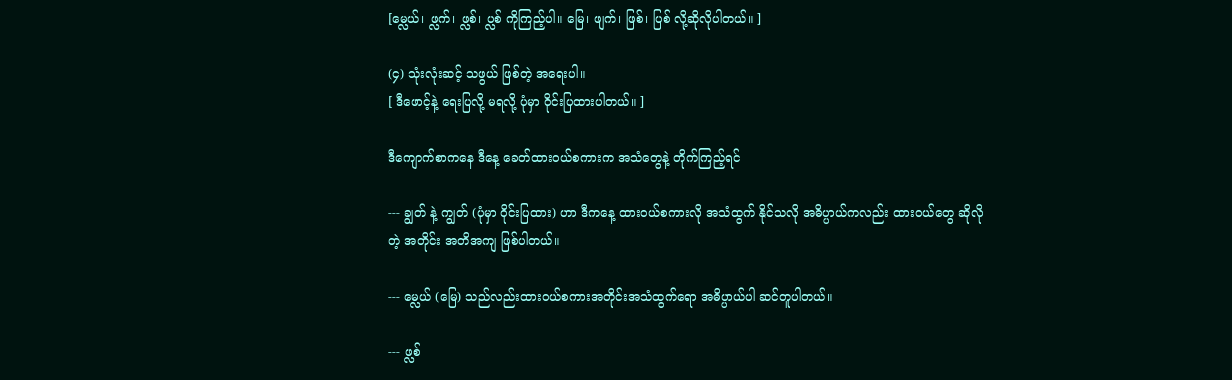[မ္လေယ်၊ ဖ္လက်၊ ဖ္လစ်၊ ပ္လစ် ကိုကြည့်ပါ။ မြေ၊ ဖျက်၊ ဖြစ်၊ ပြစ် လို့ဆိုလိုပါတယ်။ ]

(၄) သုံးလုံးဆင့် သဖွယ် ဖြစ်တဲ့ အရေးပါ။
[ ဒီဖောင့်နဲ့ ရေးပြလို့ မရလို့ ပုံမှာ ဝိုင်းပြထားပါတယ်။ ]

ဒီကျောက်စာကနေ ဒီနေ့ ခေတ်ထားဝယ်စကားက အသံတွေနဲ့ တိုက်ကြည့်ရင်

--- ချွတ် နဲ့ ကျွတ် (ပုံမှာ ဝိုင်းပြထား) ဟာ ဒီကနေ့ ထားဝယ်စကားလို အသံထွက် နိုင်သလို အဓိပ္ပာယ်ကလည်း ထားဝယ်တွေ ဆိုလိုတဲ့ အတိုင်း အတိအကျ ဖြစ်ပါတယ်။

--- မ္လေယ် (မြေ) သည်လည်းထားဝယ်စကားအတိုင်းအသံထွက်ရော အဓိပ္ပာယ်ပါ ဆင်တူပါတယ်။

--- ဖ္လစ်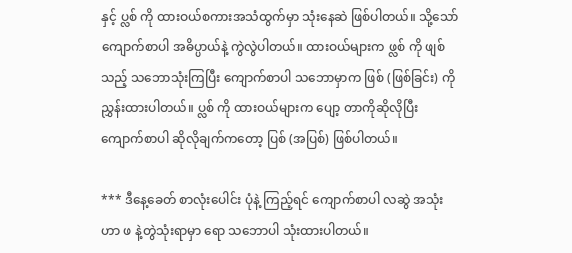နှင့် ပ္လစ် ကို ထားဝယ်စကားအသံထွက်မှာ သုံးနေဆဲ ဖြစ်ပါတယ်။ သို့သော် ကျောက်စာပါ အဓိပ္ပာယ်နဲ့ ကွဲလွဲပါတယ်။ ထားဝယ်များက ဖ္လစ် ကို ဖျစ် သည့် သဘောသုံးကြပြီး ကျောက်စာပါ သဘောမှာက ဖြစ် (ဖြစ်ခြင်း) ကို ညွှန်းထားပါတယ်။ ပ္လစ် ကို ထားဝယ်များက ပျော့ တာကိုဆိုလိုပြီး ကျောက်စာပါ ဆိုလိုချက်ကတော့ ပြစ် (အပြစ်) ဖြစ်ပါတယ်။

*** ဒီနေ့ခေတ် စာလုံးပေါင်း ပုံနဲ့ ကြည့်ရင် ကျောက်စာပါ လဆွဲ အသုံးဟာ ဖ နဲ့တွဲသုံးရာမှာ ရော သဘောပါ သုံးထားပါတယ်။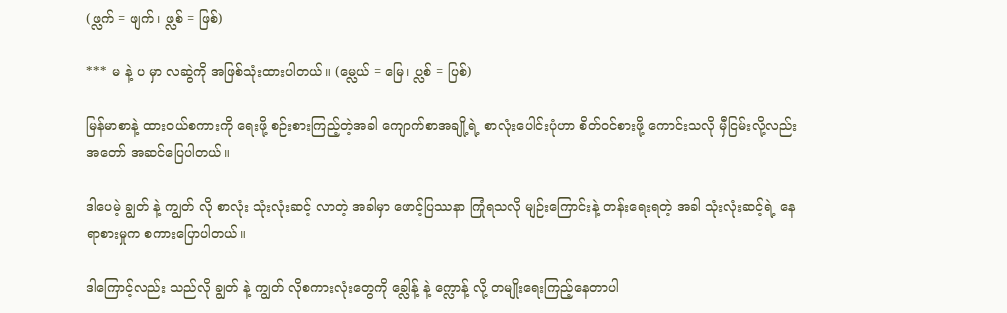(ဖ္လက် = ဖျက်၊ ဖ္လစ် = ဖြစ်)

*** မ နဲ့ ပ မှာ လဆွဲကို အဖြစ်သုံးထားပါတယ်။ (မ္လေယ် = မြေ၊ ပ္လစ် = ပြစ်)

မြန်မာစာနဲ့ ထားဝယ်စကားကို ရေးဖို့ စဉ်းစားကြည့်တဲ့အခါ ကျောက်စာအချို့ရဲ့ စာလုံးပေါင်းပုံဟာ စိတ်ဝင်စားဖို့ ကောင်းသလို မှီငြမ်းလို့လည်း အတော် အဆင်ပြေပါတယ်။

ဒါပေမဲ့ ချွတ် နဲ့ ကျွတ် လို စာလုံး သုံးလုံးဆင့် လာတဲ့ အခါမှာ ဖောင့်ပြဿနာ ကြုံရသလို မျဉ်းကြောင်းနဲ့ တန်းရေးရတဲ့ အခါ သုံးလုံးဆင့်ရဲ့ နေရာစားမှုက စကားပြောပါတယ်။

ဒါကြောင့်လည်း သည်လို ချွတ် နဲ့ ကျွတ် လိုစကားလုံးတွေကို ခ္လေါန့် နဲ့ က္လောန့် လို့ တမျိုးရေးကြည့်နေတာပါ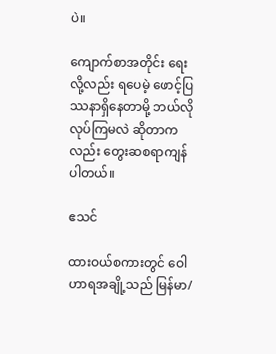ပဲ။

ကျောက်စာအတိုင်း ရေးလို့လည်း ရပေမဲ့ ဖောင့်ပြဿနာရှိနေတာမို့ ဘယ်လို လုပ်ကြမလဲ ဆိုတာကလည်း တွေးဆစရာကျန်ပါတယ်။

ဧသင်

ထားဝယ်စကားတွင် ဝေါဟာရအချို့သည် မြန်မာ/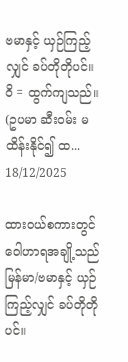ဗမာနှင့် ယှဉ်ကြည့်လျှင် ခပ်တိုတိုပင်။ ဝိ = ထွက်ကျသည်။ (ဥပမာ ဆီးဝမ်း မထိန်းနိုင်၍ ထ...
18/12/2025

ထားဝယ်စကားတွင် ဝေါဟာရအချို့သည် မြန်မာ/ဗမာနှင့် ယှဉ်ကြည့်လျှင် ခပ်တိုတိုပင်။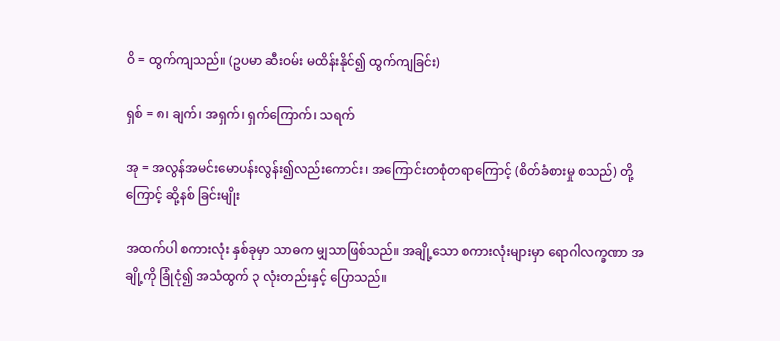ဝိ = ထွက်ကျသည်။ (ဥပမာ ဆီးဝမ်း မထိန်းနိုင်၍ ထွက်ကျခြင်း)

ရှစ် = ၈၊ ချက်၊ အရှက်၊ ရှက်ကြောက်၊ သရက်

အု = အလွန်အမင်းမောပန်းလွန်း၍လည်းကောင်း၊ အကြောင်းတစုံတရာကြောင့် (စိတ်ခံစားမှု စသည်) တို့ကြောင့် ဆို့နစ် ခြင်းမျိုး

အထက်ပါ စကားလုံး နှစ်ခုမှာ သာဓက မျှသာဖြစ်သည်။ အချို့သော စကားလုံးများမှာ ရောဂါလက္ခဏာ အချို့ကို ခြုံငုံ၍ အသံထွက် ၃ လုံးတည်းနှင့် ပြောသည်။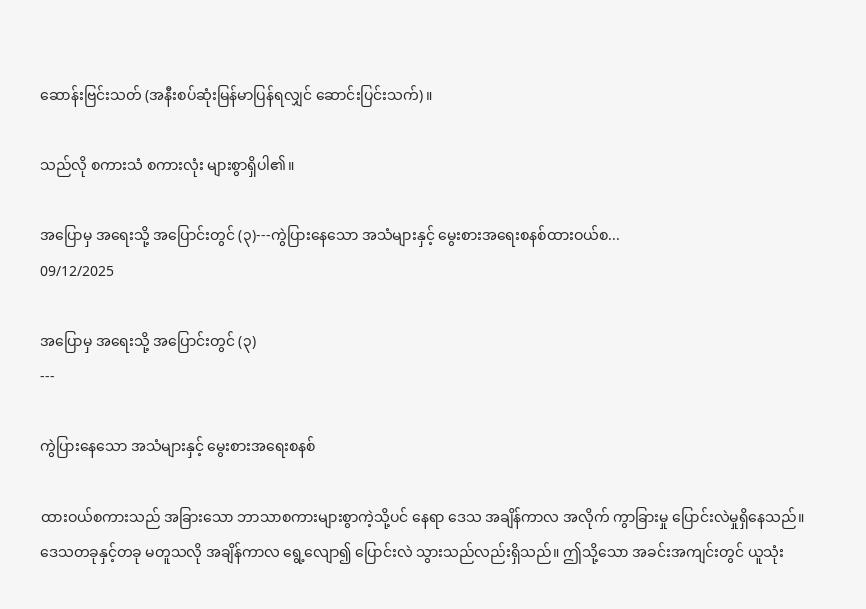ဆောန်းဗြင်းသတ် (အနီးစပ်ဆုံးမြန်မာပြန်ရလျှင် ဆောင်းပြင်းသက်) ။

သည်လို စကားသံ စကားလုံး များစွာရှိပါ၏။

အပြောမှ အရေးသို့ အပြောင်းတွင် (၃)---ကွဲပြားနေသော အသံများနှင့် မွေးစားအရေးစနစ်ထားဝယ်စ...
09/12/2025

အပြောမှ အရေးသို့ အပြောင်းတွင် (၃)
---

ကွဲပြားနေသော အသံများနှင့် မွေးစားအရေးစနစ်

ထားဝယ်စကားသည် အခြားသော ဘာသာစကားများစွာကဲ့သို့ပင် နေရာ ဒေသ အချိန်ကာလ အလိုက် ကွာခြားမှု ပြောင်းလဲမှုရှိနေသည်။ ဒေသတခုနှင့်တခု မတူသလို အချိန်ကာလ ရွေ့လျော၍ ပြောင်းလဲ သွားသည်လည်းရှိသည်။ ဤသို့သော အခင်းအကျင်းတွင် ယူသုံး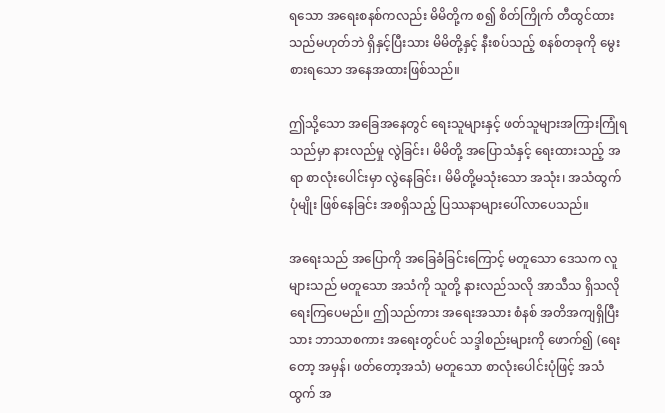ရသော အရေးစနစ်ကလည်း မိမိတို့က စ၍ စိတ်ကြိုက် တီထွင်ထားသည်မဟုတ်ဘဲ ရှိနှင့်ပြီးသား မိမိတို့နှင့် နီးစပ်သည့် စနစ်တခုကို မွေးစားရသော အနေအထားဖြစ်သည်။

ဤသို့သော အခြေအနေတွင် ရေးသူများနှင့် ဖတ်သူများအကြားကြုံရသည်မှာ နားလည်မှု လွဲခြင်း၊ မိမိတို့ အပြောသံနှင့် ရေးထားသည့် အရာ စာလုံးပေါင်းမှာ လွဲနေခြင်း၊ မိမိတို့မသုံးသော အသုံး၊ အသံထွက်ပုံမျိုး ဖြစ်နေခြင်း အစရှိသည့် ပြဿနာများပေါ်လာပေသည်။

အရေးသည် အပြောကို အခြေခံခြင်းကြောင့် မတူသော ဒေသက လူများသည် မတူသော အသံကို သူတို့ နားလည်သလို အာသီသ ရှိသလို ရေးကြပေမည်။ ဤသည်ကား အရေးအသား စံနစ် အတိအကျရှိပြီးသား ဘာသာစကား အရေးတွင်ပင် သဒ္ဒါစည်းများကို ဖောက်၍ (ရေးတော့ အမှန်၊ ဖတ်တော့အသံ) မတူသော စာလုံးပေါင်းပုံဖြင့် အသံထွက် အ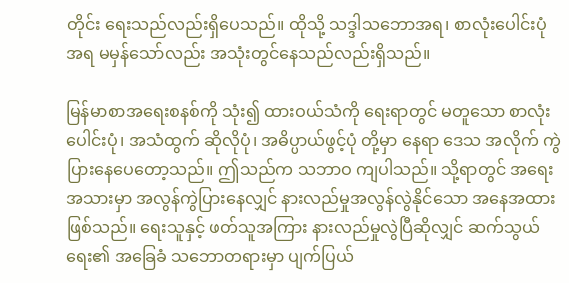တိုင်း ရေးသည်လည်းရှိပေသည်။ ထိုသို့ သဒ္ဒါသဘောအရ၊ စာလုံးပေါင်းပုံအရ မမှန်သော်လည်း အသုံးတွင်နေသည်လည်းရှိသည်။

မြန်မာစာအရေးစနစ်ကို သုံး၍ ထားဝယ်သံကို ရေးရာတွင် မတူသော စာလုံးပေါင်းပုံ၊ အသံထွက် ဆိုလိုပုံ၊ အဓိပ္ပာယ်ဖွင့်ပုံ တို့မှာ နေရာ ဒေသ အလိုက် ကွဲပြားနေပေတော့သည်။ ဤသည်က သဘာဝ ကျပါသည်။ သို့ရာတွင် အရေးအသားမှာ အလွန်ကွဲပြားနေလျှင် နားလည်မှုအလွန်လွဲနိုင်သော အနေအထားဖြစ်သည်။ ရေးသူနှင့် ဖတ်သူအကြား နားလည်မှုလွဲပြီဆိုလျှင် ဆက်သွယ်ရေး၏ အခြေခံ သဘောတရားမှာ ပျက်ပြယ်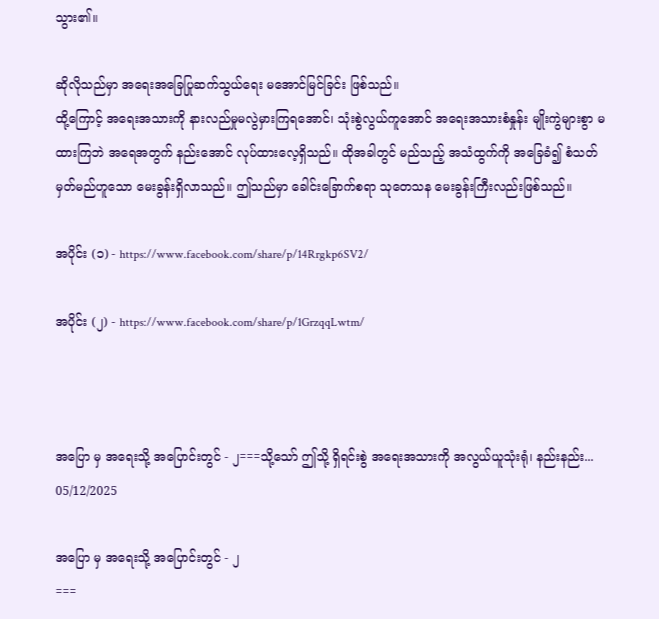သွား၏။

ဆိုလိုသည်မှာ အရေးအခြေပြုဆက်သွယ်ရေး မအောင်မြင်ခြင်း ဖြစ်သည်။
ထို့ကြောင့် အရေးအသားကို နားလည်မှုမလွဲမှားကြရအောင်၊ သုံးစွဲလွယ်ကူအောင် အရေးအသားစံနှုန်း မျိုးကွဲများစွာ မထားကြဘဲ အရေအတွက် နည်းအောင် လုပ်ထားလေ့ရှိသည်။ ထိုအခါတွင် မည်သည့် အသံထွက်ကို အခြေခံ၍ စံသတ်မှတ်မည်ဟူသော မေးခွန်းရှိလာသည်။ ဤသည်မှာ ခေါင်းခြောက်စရာ သုတေသန မေးခွန်းကြီးလည်းဖြစ်သည်။

အပိုင်း (၁) - https://www.facebook.com/share/p/14Rrgkp6SV2/

အပိုင်း (၂) - https://www.facebook.com/share/p/1GrzqqLwtm/



အပြော မှ အရေးသို့ အပြောင်းတွင် - ၂===သို့သော် ဤသို့ ရှိရင်းစွဲ အရေးအသားကို အလွယ်ယူသုံးရုံ၊ နည်းနည်း...
05/12/2025

အပြော မှ အရေးသို့ အပြောင်းတွင် - ၂
===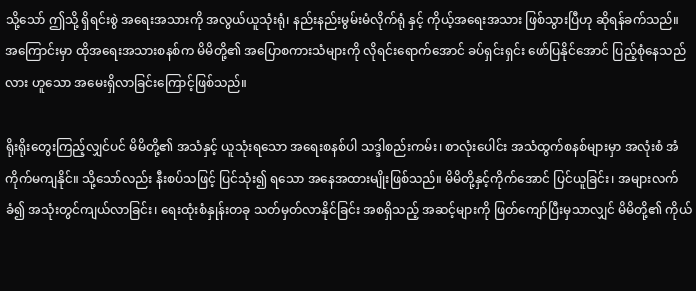သို့သော် ဤသို့ ရှိရင်းစွဲ အရေးအသားကို အလွယ်ယူသုံးရုံ၊ နည်းနည်းမွမ်းမံလိုက်ရုံ နှင့် ကိုယ့်အရေးအသား ဖြစ်သွားပြီဟု ဆိုရန်ခက်သည်။ အကြောင်းမှာ ထိုအရေးအသားစနစ်က မိမိတို့၏ အပြောစကားသံများကို လိုရင်းရောက်အောင် ခပ်ရှင်းရှင်း ဖော်ပြနိုင်အောင် ပြည့်စုံနေသည်လား ဟူသော အမေးရှိလာခြင်းကြောင့်ဖြစ်သည်။

ရိုးရိုးတွေးကြည့်လျှင်ပင် မိမိတို့၏ အသံနှင့် ယူသုံးရသော အရေးစနစ်ပါ သဒ္ဒါစည်းကမ်း၊ စာလုံးပေါင်း အသံထွက်စနစ်များမှာ အလုံးစံ အံကိုက်မကျနိုင်။ သို့သော်လည်း နီးစပ်သဖြင့် ပြင်သုံး၍ ရသော အနေအထားမျိုးဖြစ်သည်။ မိမိတို့နှင့်ကိုက်အောင် ပြင်ယူခြင်း၊ အများလက်ခံ၍ အသုံးတွင်ကျယ်လာခြင်း၊ ရေးထုံးစံနှုန်းတခု သတ်မှတ်လာနိုင်ခြင်း အစရှိသည့် အဆင့်များကို ဖြတ်ကျော်ပြီးမှသာလျှင် မိမိတို့၏ ကိုယ်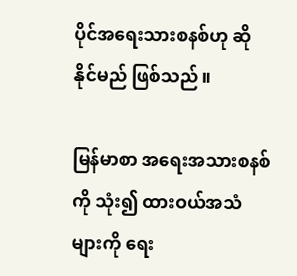ပိုင်အရေးသားစနစ်ဟု ဆိုနိုင်မည် ဖြစ်သည်။

မြန်မာစာ အရေးအသားစနစ်ကို သုံး၍ ထားဝယ်အသံများကို ရေး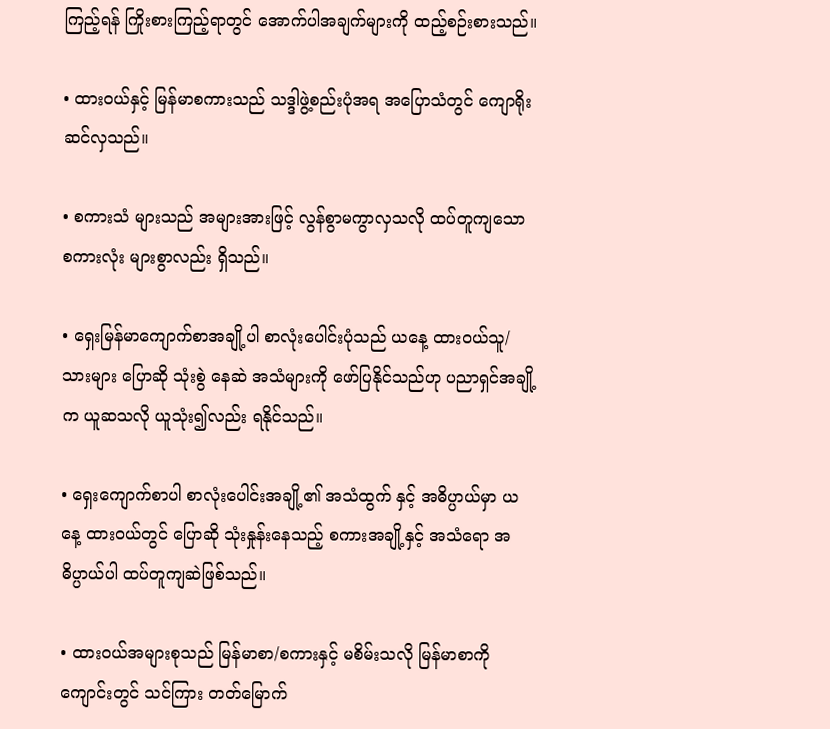ကြည့်ရန် ကြိုးစားကြည့်ရာတွင် အောက်ပါအချက်များကို ထည့်စဉ်းစားသည်။

• ထားဝယ်နှင့် မြန်မာစကားသည် သဒ္ဒါဖွဲ့စည်းပုံအရ အပြောသံတွင် ကျောရိုးဆင်လှသည်။

• စကားသံ များသည် အများအားဖြင့် လွန်စွာမကွာလှသလို ထပ်တူကျသော စကားလုံး များစွာလည်း ရှိသည်။

• ရှေးမြန်မာကျောက်စာအချို့ပါ စာလုံးပေါင်းပုံသည် ယနေ့ ထားဝယ်သူ/သားများ ပြောဆို သုံးစွဲ နေဆဲ အသံများကို ဖော်ပြနိုင်သည်ဟု ပညာရှင်အချို့က ယူဆသလို ယူသုံး၍လည်း ရနိုင်သည်။

• ရှေးကျောက်စာပါ စာလုံးပေါင်းအချို့၏ အသံထွက် နှင့် အဓိပ္ပာယ်မှာ ယနေ့ ထားဝယ်တွင် ပြောဆို သုံးနှုန်းနေသည့် စကားအချို့နှင့် အသံရော အဓိပ္ပာယ်ပါ ထပ်တူကျဆဲဖြစ်သည်။

• ထားဝယ်အများစုသည် မြန်မာစာ/စကားနှင့် မစိမ်းသလို မြန်မာစာကို ကျောင်းတွင် သင်ကြား တတ်မြောက်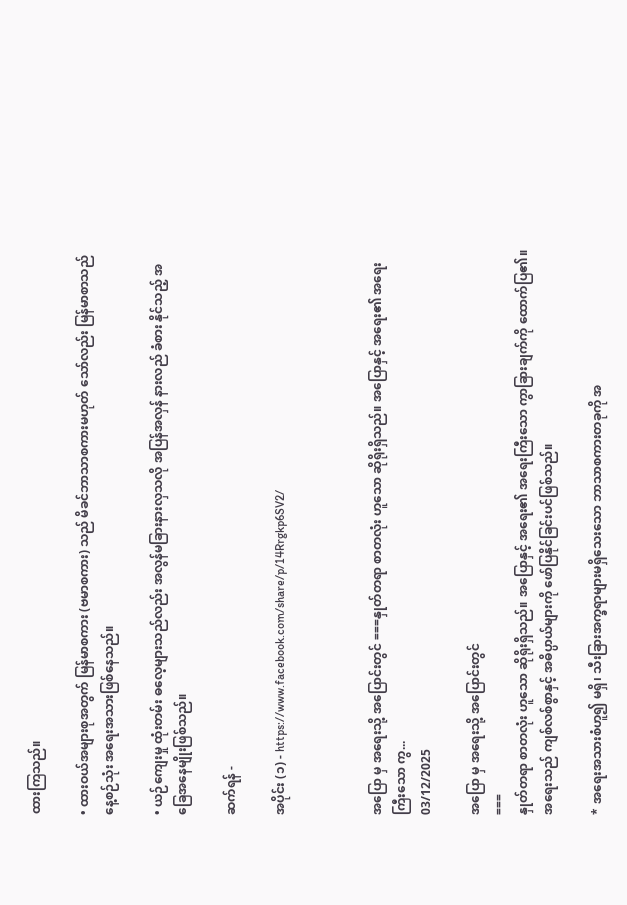ထားကြသည်။

• ထားဝယ်အများစုအတွက် မြန်မာစကား (ဗမာစကား) သည် မိခင်ဘာသာစကားမဟုတ် သော်လည်း မြန်မာစာသည် နေ့စဉ်သုံး အရေးအသားဖြစ်နေသည်။

• ယဉ်ကျေးမှု ထုံးတမ်း ဓလေ့များသည်လည်း အလွန်မခြားနားလှသလို အပြန်အလှန် နားလည် ခံစား နိုင်သည့် အခြေအနေမျိုးဖြစ်သည်။

ဆက်ရန် -

အပိုင်း (၁) - https://www.facebook.com/share/p/14Rrgkp6SV2/



အပြော မှ အရေးသို့ အပြောင်းတွင် ===နှုတ်တရာ စာတလုံး ဟူသော ဆိုရိုးရှိသည်။ အပြောနှင့် အရေး၏ အရေးကြီးသော ကွ...
03/12/2025

အပြော မှ အရေးသို့ အပြောင်းတွင်
===
နှုတ်တရာ စာတလုံး ဟူသော ဆိုရိုးရှိသည်။ အပြောနှင့် အရေး၏ အရေးကြီးသော ကွာခြားချက်ကို ထောက်ပြ၏။ အရေးသည် ကျစ်လစ်စွာနှင့် အဓိပ္ပာယ်များကို ဖော်ပြနိုင်ခြင်းပင်ဖြစ်သည်။

* အရေးအသားစံဟူ၍ မရှိ၊ သီးခြားအက္ခရာများမရှိသေးသော ဘာသာစကားတခုကို အ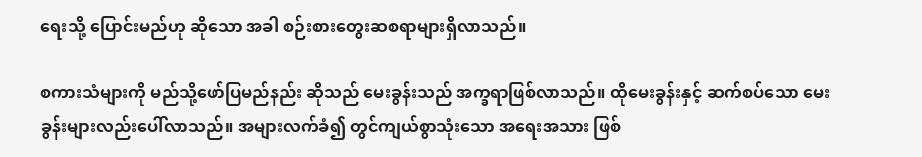ရေးသို့ ပြောင်းမည်ဟု ဆိုသော အခါ စဉ်းစားတွေးဆစရာများရှိလာသည်။

စကားသံများကို မည်သို့ဖော်ပြမည်နည်း ဆိုသည် မေးခွန်းသည် အက္ခရာဖြစ်လာသည်။ ထိုမေးခွန်းနှင့် ဆက်စပ်သော မေးခွန်းများလည်းပေါ်လာသည်။ အများလက်ခံ၍ တွင်ကျယ်စွာသုံးသော အရေးအသား ဖြစ်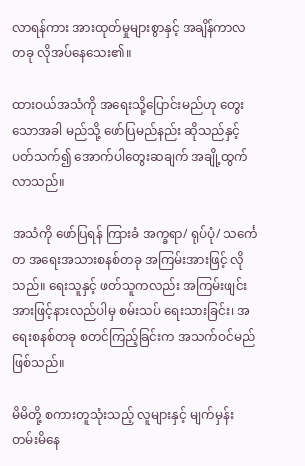လာရန်ကား အားထုတ်မှုများစွာနှင့် အချိန်ကာလတခု လိုအပ်နေသေး၏။

ထားဝယ်အသံကို အရေးသို့ပြောင်းမည်ဟု တွေးသောအခါ မည်သို့ ဖော်ပြမည်နည်း ဆိုသည်နှင့် ပတ်သက်၍ အောက်ပါတွေးဆချက် အချို့ထွက်လာသည်။

အသံကို ဖော်ပြရန် ကြားခံ အက္ခရာ/ ရုပ်ပုံ/ သင်္ကေတ အရေးအသားစနစ်တခု အကြမ်းအားဖြင့် လိုသည်။ ရေးသူနှင့် ဖတ်သူကလည်း အကြမ်းဖျင်းအားဖြင့်နားလည်ပါမှ စမ်းသပ် ရေးသားခြင်း၊ အရေးစနစ်တခု စတင်ကြည့်ခြင်းက အသက်ဝင်မည်ဖြစ်သည်။

မိမိတို့ စကားတူသုံးသည့် လူများနှင့် မျက်မှန်းတမ်းမိနေ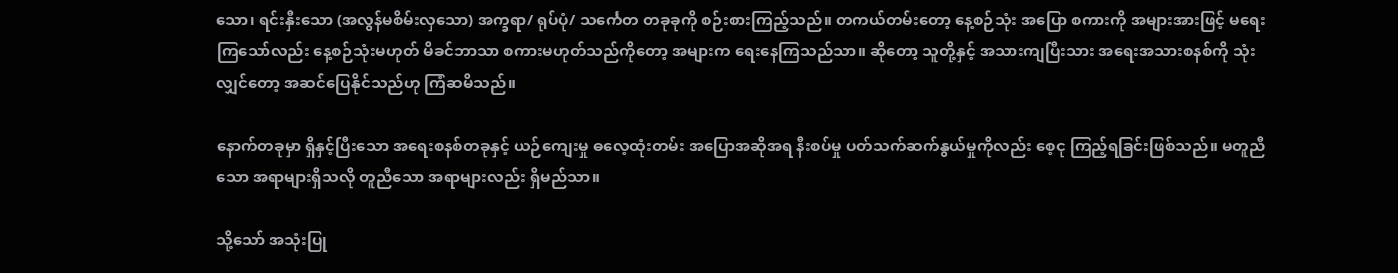သော၊ ရင်းနှီးသော (အလွန်မစိမ်းလှသော) အက္ခရာ/ ရုပ်ပုံ/ သင်္ကေတ တခုခုကို စဉ်းစားကြည့်သည်။ တကယ်တမ်းတော့ နေ့စဉ်သုံး အပြော စကားကို အများအားဖြင့် မရေးကြသော်လည်း နေ့စဉ်သုံးမဟုတ် မိခင်ဘာသာ စကားမဟုတ်သည်ကိုတော့ အများက ရေးနေကြသည်သာ။ ဆိုတော့ သူတို့နှင့် အသားကျပြီးသား အရေးအသားစနစ်ကို သုံးလျှင်တော့ အဆင်ပြေနိုင်သည်ဟု ကြံဆမိသည်။

နောက်တခုမှာ ရှိနှင့်ပြီးသော အရေးစနစ်တခုနှင့် ယဉ်ကျေးမှု ဓလေ့ထုံးတမ်း အပြောအဆိုအရ နီးစပ်မှု ပတ်သက်ဆက်နွယ်မှုကိုလည်း စေ့ငု ကြည့်ရခြင်းဖြစ်သည်။ မတူညီသော အရာများရှိသလို တူညီသော အရာများလည်း ရှိမည်သာ။

သို့သော် အသုံးပြု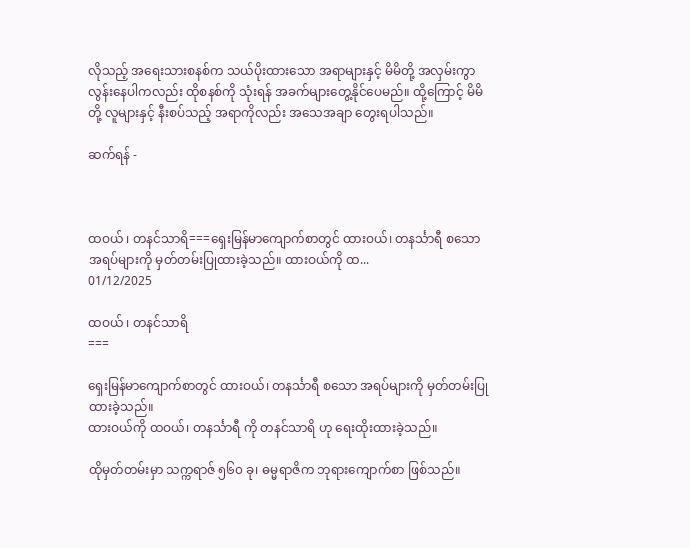လိုသည့် အရေးသားစနစ်က သယ်ပိုးထားသော အရာများနှင့် မိမိတို့ အလှမ်းကွာလွန်းနေပါကလည်း ထိုစနစ်ကို သုံးရန် အခက်များတွေ့နိုင်ပေမည်။ ထို့ကြောင့် မိမိတို့ လူများနှင့် နီးစပ်သည့် အရာကိုလည်း အသေအချာ တွေးရပါသည်။

ဆက်ရန် -



ထဝယ် ၊ တနင်သာရိ===ရှေးမြန်မာကျောက်စာတွင် ထားဝယ်၊ တနင်္သာရီ စသော အရပ်များကို မှတ်တမ်းပြုထားခဲ့သည်။ ထားဝယ်ကို ထ...
01/12/2025

ထဝယ် ၊ တနင်သာရိ
===

ရှေးမြန်မာကျောက်စာတွင် ထားဝယ်၊ တနင်္သာရီ စသော အရပ်များကို မှတ်တမ်းပြုထားခဲ့သည်။
ထားဝယ်ကို ထဝယ်၊ တနင်္သာရီ ကို တနင်သာရိ ဟု ရေးထိုးထားခဲ့သည်။

ထိုမှတ်တမ်းမှာ သက္ကရာဇ် ၅၆၀ ခု၊ ဓမ္မရာဇိက ဘုရားကျောက်စာ ဖြစ်သည်။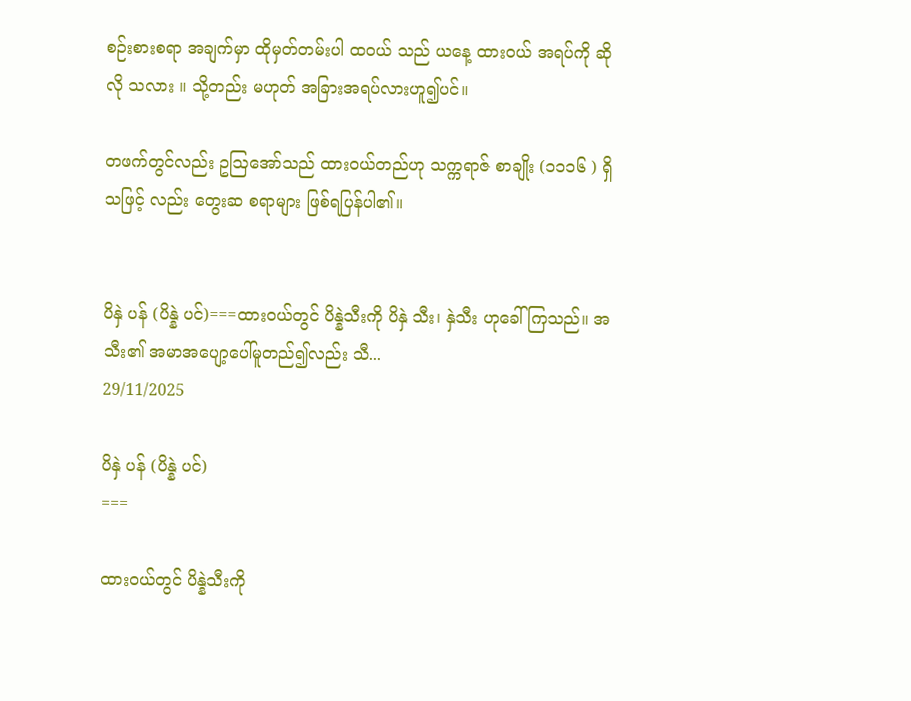စဉ်းစားစရာ အချက်မှာ ထိုမှတ်တမ်းပါ ထဝယ် သည် ယနေ့ ထားဝယ် အရပ်ကို ဆိုလို သလား ။ သို့တည်း မဟုတ် အခြားအရပ်လားဟူ၍ပင်။

တဖက်တွင်လည်း ဥဩအော်သည် ထားဝယ်တည်ဟု သက္ကရာဇ် စာချိုး (၁၁၁၆ ) ရှိသဖြင့် လည်း တွေးဆ စရာများ ဖြစ်ရပြန်ပါ၏။


ပိနှဲ ပန် (ပိန္နဲ ပင်)===ထားဝယ်တွင် ပိန္နဲသီးကို ပိနှဲ သီး၊ နှဲသီး ဟုခေါ်ကြသည်။ အသီး၏ အမာအပျော့ပေါ်မူတည်၍လည်း သီ...
29/11/2025

ပိနှဲ ပန် (ပိန္နဲ ပင်)
===

ထားဝယ်တွင် ပိန္နဲသီးကို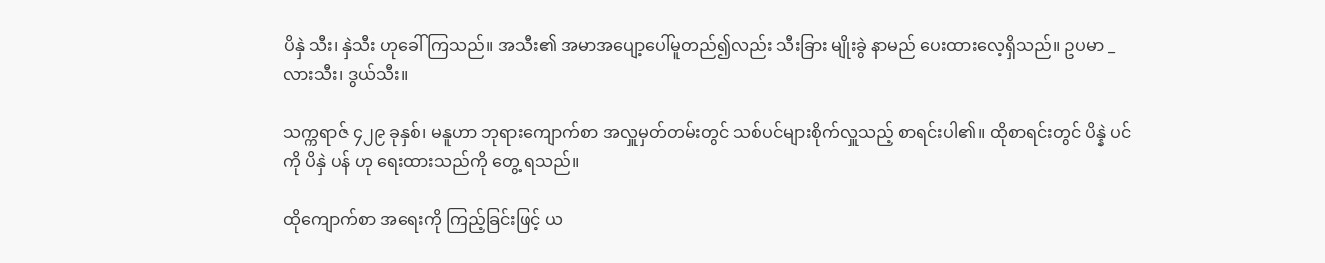ပိနှဲ သီး၊ နှဲသီး ဟုခေါ်ကြသည်။ အသီး၏ အမာအပျော့ပေါ်မူတည်၍လည်း သီးခြား မျိုးခွဲ နာမည် ပေးထားလေ့ရှိသည်။ ဥပမာ _ လားသီး၊ ဒွယ်သီး။

သက္ကရာဇ် ၄၂၉ ခုနှစ်၊ မနူဟာ ဘုရားကျောက်စာ အလှူမှတ်တမ်းတွင် သစ်ပင်များစိုက်လှူသည့် စာရင်းပါ၏။ ထိုစာရင်းတွင် ပိန္နဲ ပင် ကို ပိနှဲ ပန် ဟု ရေးထားသည်ကို တွေ့ ရသည်။

ထိုကျောက်စာ အရေးကို ကြည့်ခြင်းဖြင့် ယ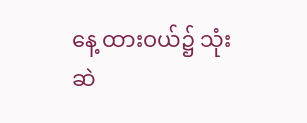နေ့ ထားဝယ်၌ သုံးဆဲ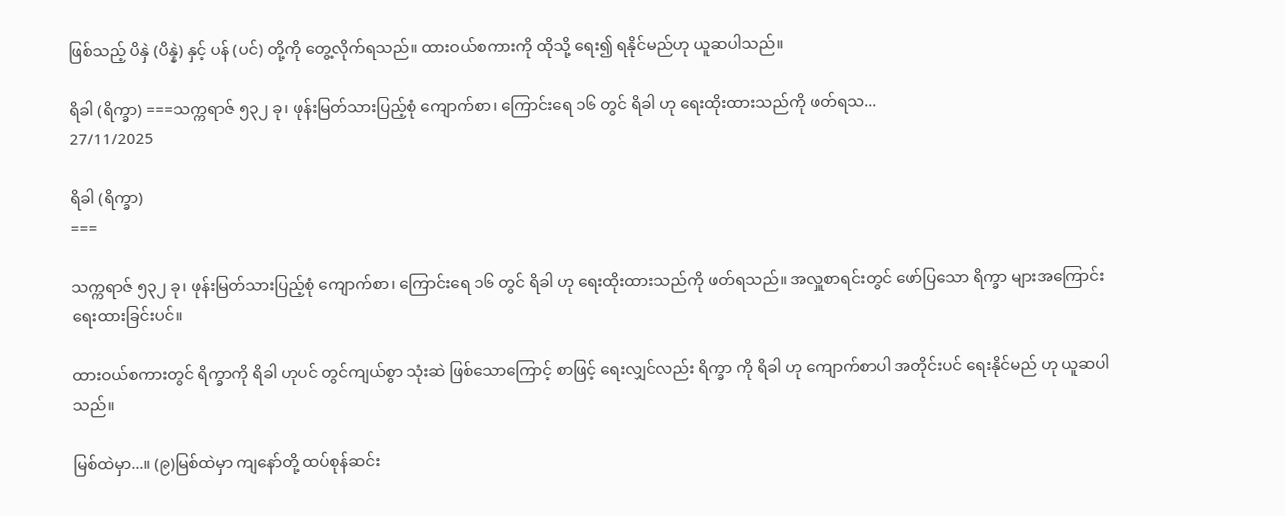ဖြစ်သည့် ပိနှဲ (ပိန္နဲ) နှင့် ပန် (ပင်) တို့ကို တွေ့လိုက်ရသည်။ ထားဝယ်စကားကို ထိုသို့ ရေး၍ ရနိုင်မည်ဟု ယူဆပါသည်။

ရိခါ (ရိက္ခာ) ===သက္ကရာဇ် ၅၃၂ ခု၊ ဖုန်းမြတ်သားပြည့်စုံ ကျောက်စာ၊ ကြောင်းရေ ၁၆ တွင် ရိခါ ဟု ရေးထိုးထားသည်ကို ဖတ်ရသ...
27/11/2025

ရိခါ (ရိက္ခာ)
===

သက္ကရာဇ် ၅၃၂ ခု၊ ဖုန်းမြတ်သားပြည့်စုံ ကျောက်စာ၊ ကြောင်းရေ ၁၆ တွင် ရိခါ ဟု ရေးထိုးထားသည်ကို ဖတ်ရသည်။ အလှူစာရင်းတွင် ဖော်ပြသော ရိက္ခာ များအကြောင်း ရေးထားခြင်းပင်။

ထားဝယ်စကားတွင် ရိက္ခာကို ရိခါ ဟုပင် တွင်ကျယ်စွာ သုံးဆဲ ဖြစ်သောကြောင့် စာဖြင့် ရေးလျှင်လည်း ရိက္ခာ ကို ရိခါ ဟု ကျောက်စာပါ အတိုင်းပင် ရေးနိုင်မည် ဟု ယူဆပါသည်။

မြစ်ထဲမှာ...။ (၉)မြစ်ထဲမှာ ကျနော်တို့ ထပ်စုန်ဆင်း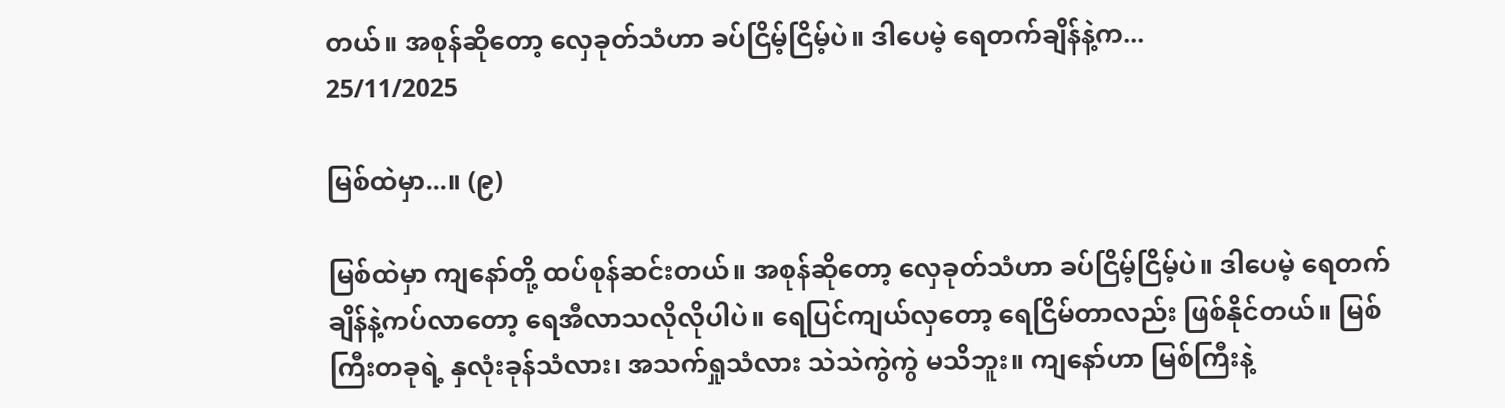တယ်။ အစုန်ဆိုတော့ လှေခုတ်သံဟာ ခပ်ငြိမ့်ငြိမ့်ပဲ။ ဒါပေမဲ့ ရေတက်ချိန်နဲ့က...
25/11/2025

မြစ်ထဲမှာ...။ (၉)

မြစ်ထဲမှာ ကျနော်တို့ ထပ်စုန်ဆင်းတယ်။ အစုန်ဆိုတော့ လှေခုတ်သံဟာ ခပ်ငြိမ့်ငြိမ့်ပဲ။ ဒါပေမဲ့ ရေတက်ချိန်နဲ့ကပ်လာတော့ ရေအီလာသလိုလိုပါပဲ။ ရေပြင်ကျယ်လှတော့ ရေငြိမ်တာလည်း ဖြစ်နိုင်တယ်။ မြစ်ကြီးတခုရဲ့ နှလုံးခုန်သံလား၊ အသက်ရှုသံလား သဲသဲကွဲကွဲ မသိဘူး။ ကျနော်ဟာ မြစ်ကြီးနဲ့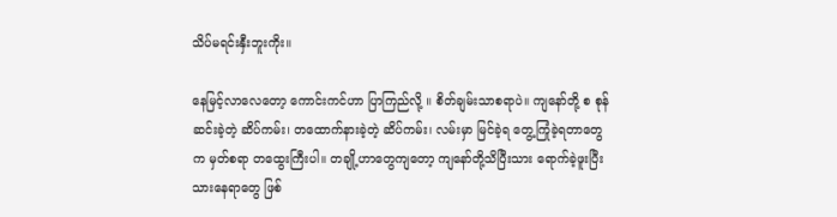သိပ်မရင်းနှီးဘူးကိုး။

နေမြင့်လာလေတော့ ကောင်းကင်ဟာ ပြာကြည်လို့ ။ စိတ်ချမ်းသာစရာပဲ။ ကျနော်တို့ စ စုန်ဆင်းခဲ့တဲ့ ဆိပ်ကမ်း၊ တထောက်နားခဲ့တဲ့ ဆိပ်ကမ်း၊ လမ်းမှာ မြင်ခဲ့ရ တွေ့ကြုံခဲ့ရတာတွေက မှတ်စရာ တထွေးကြီးပါ။ တချို့ဟာတွေကျတော့ ကျနော်တို့သိပြီးသား ရောက်ခဲ့ဖူးပြီးသားနေရာတွေ ဖြစ်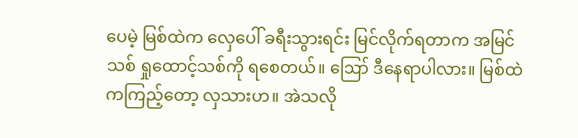ပေမဲ့ မြစ်ထဲက လှေပေါ် ခရီးသွားရင်း မြင်လိုက်ရတာက အမြင်သစ် ရှုထောင့်သစ်ကို ရစေတယ်။ ဪ ဒီနေရာပါလား။ မြစ်ထဲကကြည့်တော့ လှသားဟ။ အဲသလို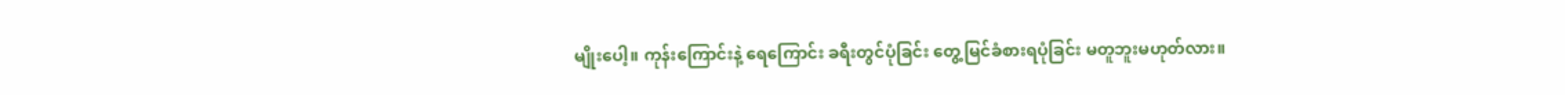မျိုးပေါ့။ ကုန်းကြောင်းနဲ့ ရေကြောင်း ခရီးတွင်ပုံခြင်း တွေ့မြင်ခံစားရပုံခြင်း မတူဘူးမဟုတ်လား။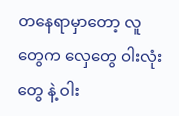တနေရာမှာတော့ လူတွေက လှေတွေ ဝါးလုံးတွေ နဲ့ ဝါး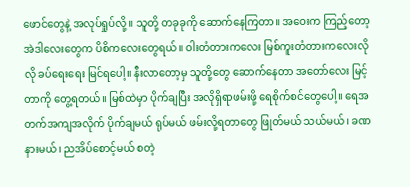ဖောင်တွေနဲ့ အလုပ်ရှုပ်လို့။ သူတို့ တခုခုကို ဆောက်နေကြတာ။ အဝေးက ကြည့်တော့ အဲဒါလေးတွေက ပိစိကလေးတွေရယ်။ ဝါးတံတားကလေး မြစ်ကူးတံတားကလေးလိုလို ခပ်ရေးရေး မြင်ရပေါ့။ နီးလာတော့မှ သူတို့တွေ ဆောက်နေတာ အတော်လေး မြင့်တာကို တွေ့ရတယ်။ မြစ်ထဲမှာ ပိုက်ချပြီး အလိုရှိရာဖမ်းဖို့ ရေစိုက်စင်တွေပေါ့။ ရေအတက်အကျအလိုက် ပိုက်ချမယ် ရုပ်မယ် ဖမ်းလို့ရတာတွေ ဖြုတ်မယ် သယ်မယ်၊ ခဏနားမယ်၊ ညအိပ်စောင့်မယ် စတဲ့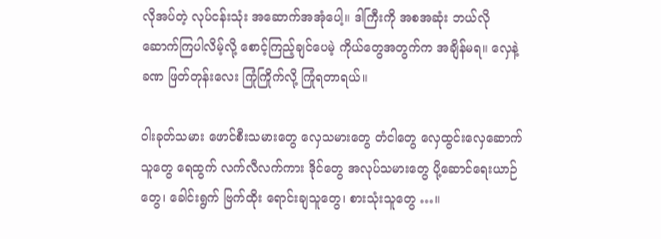လိုအပ်တဲ့ လုပ်ငန်းသုံး အဆောက်အအုံပေါ့။ ဒါကြီးကို အစအဆုံး ဘယ်လို ဆောက်ကြပါလိမ့်လို့ စောင့်ကြည့်ချင်ပေမဲ့ ကိုယ်တွေအတွက်က အချိန်မရ။ လှေနဲ့ ခဏ ဖြတ်တုန်းလေး ကြုံကြိုက်လို့ ကြုံရတာရယ်။

ဝါးခုတ်သမား ဖောင်စီးသမားတွေ လှေသမားတွေ တံငါတွေ လှေထွင်းလှေဆောက်သူတွေ ရေထွက် လက်လီလက်ကား ဒိုင်တွေ အလုပ်သမားတွေ ပို့ဆောင်ရေးယာဉ်တွေ၊ ခေါင်းရွက် ဗြက်ထိုး ရောင်းချသူတွေ၊ စားသုံးသူတွေ …။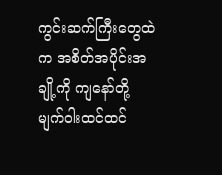ကွင်းဆက်ကြီးတွေထဲက အစိတ်အပိုင်းအချို့ကို ကျနော်တို့ မျက်ဝါးထင်ထင်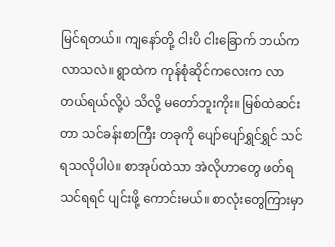မြင်ရတယ်။ ကျနော်တို့ ငါးပိ ငါးခြောက် ဘယ်ကလာသလဲ။ ရွာထဲက ကုန်စုံဆိုင်ကလေးက လာတယ်ရယ်လို့ပဲ သိလို့ မတော်ဘူးကိုး။ မြစ်ထဲဆင်းတာ သင်ခန်းစာကြီး တခုကို ပျော်ပျော်ရွှင်ရွှင် သင်ရသလိုပါပဲ။ စာအုပ်ထဲသာ အဲလိုဟာတွေ ဖတ်ရ သင်ရရင် ပျင်းဖို့ ကောင်းမယ်။ စာလုံးတွေကြားမှာ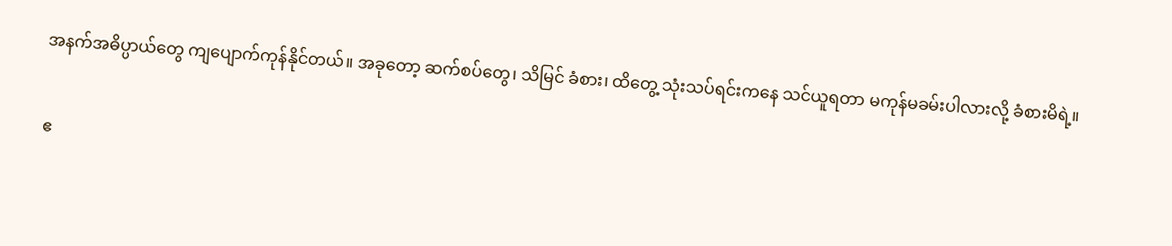အနက်အဓိပ္ပာယ်တွေ ကျပျောက်ကုန်နိုင်တယ်။ အခုတော့ ဆက်စပ်တွေ၊ သိမြင် ခံစား၊ ထိတွေ့ သုံးသပ်ရင်းကနေ သင်ယူရတာ မကုန်မခမ်းပါလားလို့ ခံစားမိရဲ့။

ဧ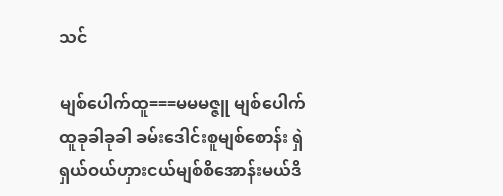သင်

မျစ်ပေါက်ထူ===မမမဇ္ဇူ မျစ်ပေါက်ထူခုခါခုခါ ခမ်းဒေါင်းစူမျစ်စောန်း ရှဲရှယ်ဝယ်ဟှားငယ်မျစ်စိအောန်းမယ်ဒိ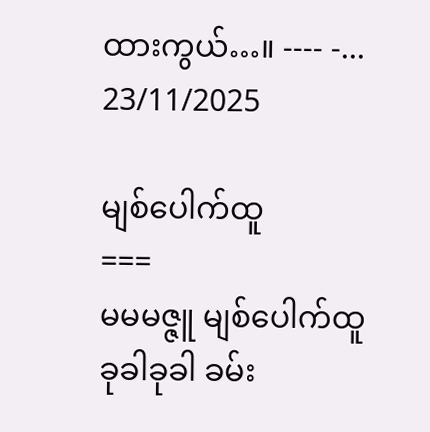ထားကွယ်…။ ---- -...
23/11/2025

မျစ်ပေါက်ထူ
===
မမမဇ္ဇူ မျစ်ပေါက်ထူ
ခုခါခုခါ ခမ်း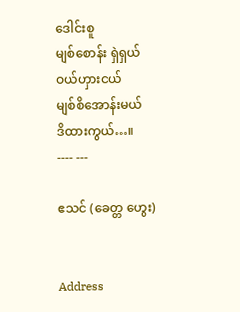ဒေါင်းစူ
မျစ်စောန်း ရှဲရှယ်
ဝယ်ဟှားငယ်
မျစ်စိအောန်းမယ်
ဒိထားကွယ်…။
---- ---

ဧသင် (ခေတ္တ ဟွေး)


Address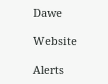Dawe

Website

Alerts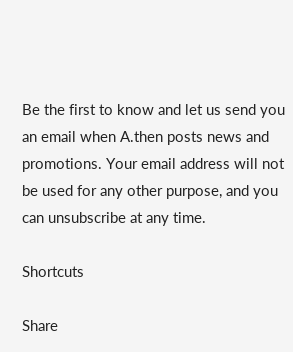Be the first to know and let us send you an email when A.then posts news and promotions. Your email address will not be used for any other purpose, and you can unsubscribe at any time.

Shortcuts

Share